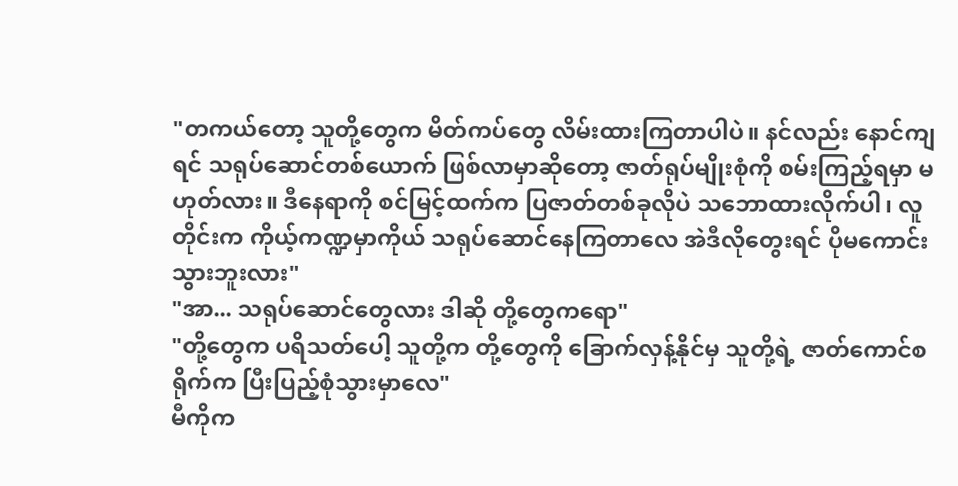"တကယ်တော့ သူတို့တွေက မိတ်ကပ်တွေ လိမ်းထားကြတာပါပဲ။ နင်လည်း နောင်ကျရင် သရုပ်ဆောင်တစ်ယောက် ဖြစ်လာမှာဆိုတော့ ဇာတ်ရုပ်မျိုးစုံကို စမ်းကြည့်ရမှာ မဟုတ်လား။ ဒီနေရာကို စင်မြင့်ထက်က ပြဇာတ်တစ်ခုလိုပဲ သဘောထားလိုက်ပါ၊ လူတိုင်းက ကိုယ့်ကဏ္ဍမှာကိုယ် သရုပ်ဆောင်နေကြတာလေ အဲဒီလိုတွေးရင် ပိုမကောင်းသွားဘူးလား"
"အာ... သရုပ်ဆောင်တွေလား ဒါဆို တို့တွေကရော"
"တို့တွေက ပရိသတ်ပေါ့ သူတို့က တို့တွေကို ခြောက်လှန့်နိုင်မှ သူတို့ရဲ့ ဇာတ်ကောင်စရိုက်က ပြီးပြည့်စုံသွားမှာလေ"
မီကိုက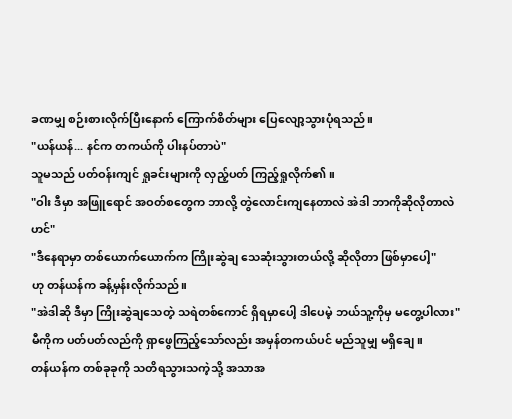ခဏမျှ စဉ်းစားလိုက်ပြီးနောက် ကြောက်စိတ်များ ပြေလျော့သွားပုံရသည်။
"ယန်ယန်... နင်က တကယ်ကို ပါးနပ်တာပဲ"
သူမသည် ပတ်ဝန်းကျင် ရှုခင်းများကို လှည့်ပတ် ကြည့်ရှုလိုက်၏။
"ဝါး ဒီမှာ အဖြူရောင် အဝတ်စတွေက ဘာလို့ တွဲလောင်းကျနေတာလဲ အဲဒါ ဘာကိုဆိုလိုတာလဲဟင်"
"ဒီနေရာမှာ တစ်ယောက်ယောက်က ကြိုးဆွဲချ သေဆုံးသွားတယ်လို့ ဆိုလိုတာ ဖြစ်မှာပေါ့"
ဟု တန်ယန်က ခန့်မှန်းလိုက်သည်။
"အဲဒါဆို ဒီမှာ ကြိုးဆွဲချသေတဲ့ သရဲတစ်ကောင် ရှိရမှာပေါ့ ဒါပေမဲ့ ဘယ်သူ့ကိုမှ မတွေ့ပါလား"
မီကိုက ပတ်ပတ်လည်ကို ရှာဖွေကြည့်သော်လည်း အမှန်တကယ်ပင် မည်သူမျှ မရှိချေ။
တန်ယန်က တစ်ခုခုကို သတိရသွားသကဲ့သို့ အသာအ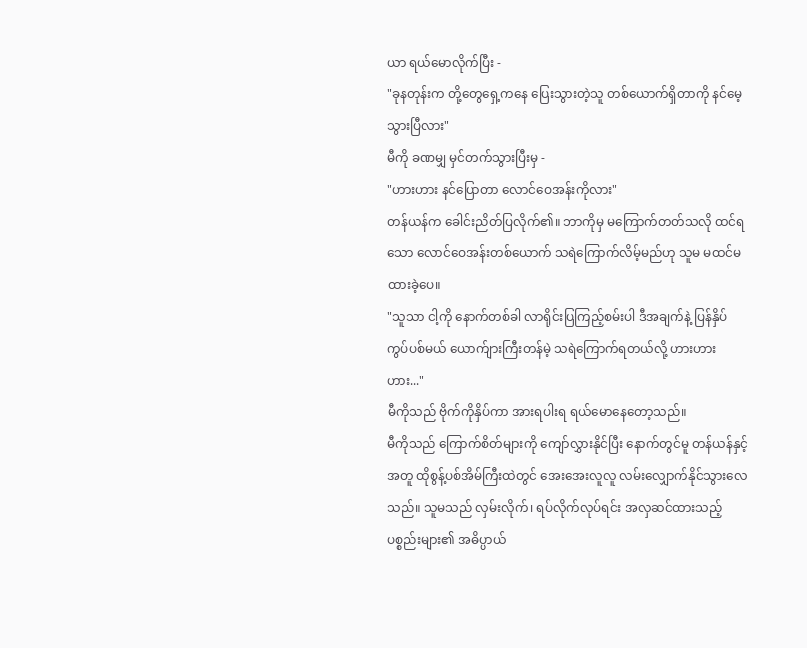ယာ ရယ်မောလိုက်ပြီး -
"ခုနတုန်းက တို့တွေရှေ့ကနေ ပြေးသွားတဲ့သူ တစ်ယောက်ရှိတာကို နင်မေ့သွားပြီလား"
မီကို ခဏမျှ မှင်တက်သွားပြီးမှ -
"ဟားဟား နင်ပြောတာ လောင်ဝေအန်းကိုလား"
တန်ယန်က ခေါင်းညိတ်ပြလိုက်၏။ ဘာကိုမှ မကြောက်တတ်သလို ထင်ရသော လောင်ဝေအန်းတစ်ယောက် သရဲကြောက်လိမ့်မည်ဟု သူမ မထင်မထားခဲ့ပေ။
"သူသာ ငါ့ကို နောက်တစ်ခါ လာရိုင်းပြကြည့်စမ်းပါ ဒီအချက်နဲ့ ပြန်နှိပ်ကွပ်ပစ်မယ် ယောက်ျားကြီးတန်မဲ့ သရဲကြောက်ရတယ်လို့ ဟားဟားဟား..."
မီကိုသည် ဗိုက်ကိုနှိပ်ကာ အားရပါးရ ရယ်မောနေတော့သည်။
မီကိုသည် ကြောက်စိတ်များကို ကျော်လွှားနိုင်ပြီး နောက်တွင်မူ တန်ယန်နှင့်အတူ ထိုစွန့်ပစ်အိမ်ကြီးထဲတွင် အေးအေးလူလူ လမ်းလျှောက်နိုင်သွားလေသည်။ သူမသည် လှမ်းလိုက်၊ ရပ်လိုက်လုပ်ရင်း အလှဆင်ထားသည့် ပစ္စည်းများ၏ အဓိပ္ပာယ်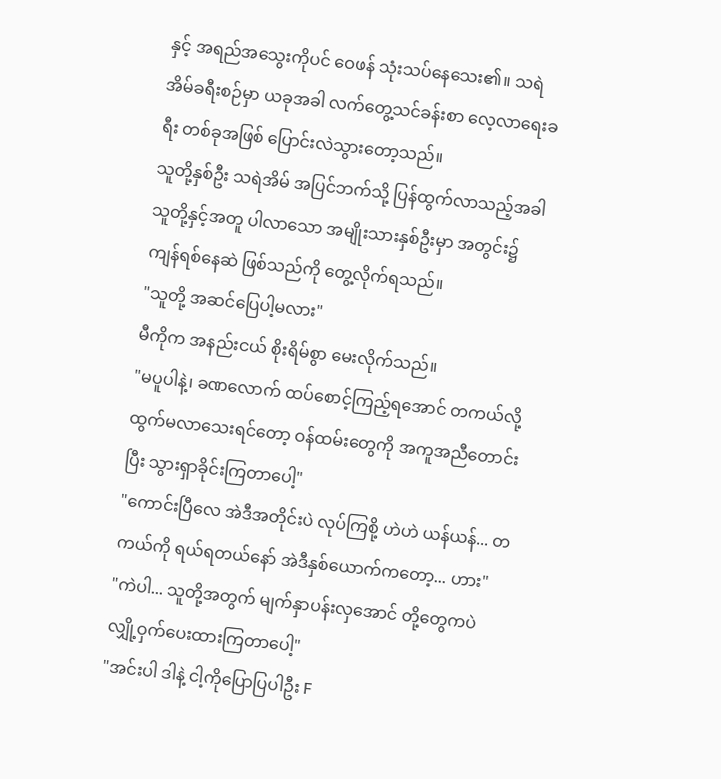နှင့် အရည်အသွေးကိုပင် ဝေဖန် သုံးသပ်နေသေး၏။ သရဲအိမ်ခရီးစဉ်မှာ ယခုအခါ လက်တွေ့သင်ခန်းစာ လေ့လာရေးခရီး တစ်ခုအဖြစ် ပြောင်းလဲသွားတော့သည်။
သူတို့နှစ်ဦး သရဲအိမ် အပြင်ဘက်သို့ ပြန်ထွက်လာသည့်အခါ သူတို့နှင့်အတူ ပါလာသော အမျိုးသားနှစ်ဦးမှာ အတွင်း၌ ကျန်ရစ်နေဆဲ ဖြစ်သည်ကို တွေ့လိုက်ရသည်။
"သူတို့ အဆင်ပြေပါ့မလား"
မီကိုက အနည်းငယ် စိုးရိမ်စွာ မေးလိုက်သည်။
"မပူပါနဲ့၊ ခဏလောက် ထပ်စောင့်ကြည့်ရအောင် တကယ်လို့ ထွက်မလာသေးရင်တော့ ဝန်ထမ်းတွေကို အကူအညီတောင်းပြီး သွားရှာခိုင်းကြတာပေါ့"
"ကောင်းပြီလေ အဲဒီအတိုင်းပဲ လုပ်ကြစို့ ဟဲဟဲ ယန်ယန်... တကယ်ကို ရယ်ရတယ်နော် အဲဒီနှစ်ယောက်ကတော့... ဟား"
"ကဲပါ... သူတို့အတွက် မျက်နှာပန်းလှအောင် တို့တွေကပဲ လျှို့ဝှက်ပေးထားကြတာပေါ့"
"အင်းပါ ဒါနဲ့ ငါ့ကိုပြောပြပါဦး F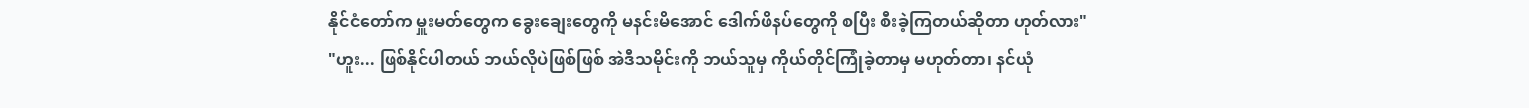နိုင်ငံတော်က မှူးမတ်တွေက ခွေးချေးတွေကို မနင်းမိအောင် ဒေါက်ဖိနပ်တွေကို စပြီး စီးခဲ့ကြတယ်ဆိုတာ ဟုတ်လား"
"ဟူး... ဖြစ်နိုင်ပါတယ် ဘယ်လိုပဲဖြစ်ဖြစ် အဲဒီသမိုင်းကို ဘယ်သူမှ ကိုယ်တိုင်ကြုံခဲ့တာမှ မဟုတ်တာ၊ နင်ယုံ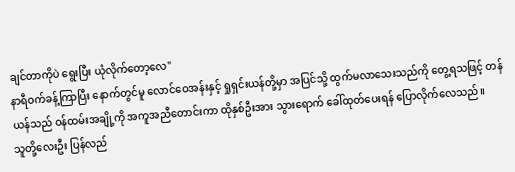ချင်တာကိုပဲ ရွေးပြီး ယုံလိုက်တော့လေ"
နာရီဝက်ခန့်ကြာပြီး နောက်တွင်မူ လောင်ဝေအန်းနှင့် ရှုရှင်းယန်တို့မှာ အပြင်သို့ ထွက်မလာသေးသည်ကို တွေ့ရသဖြင့် တန်ယန်သည် ဝန်ထမ်းအချို့ကို အကူအညီတောင်းကာ ထိုနှစ်ဦးအား သွားရောက် ခေါ်ထုတ်ပေးရန် ပြောလိုက်လေသည်။
သူတို့လေးဦး ပြန်လည်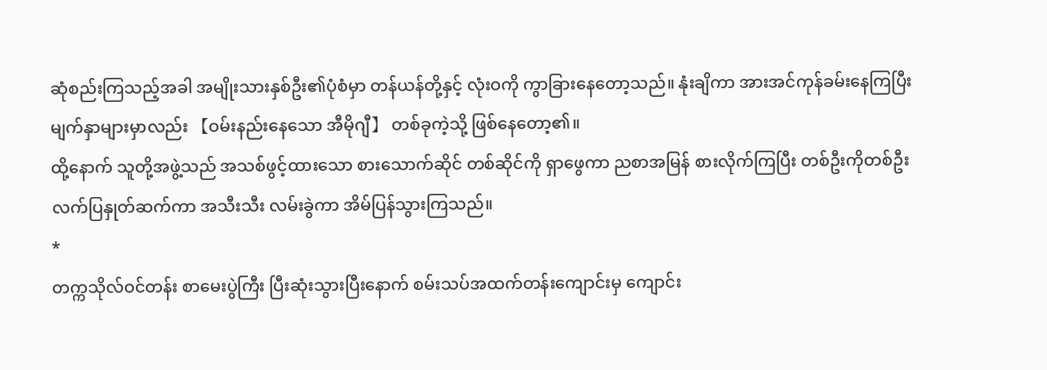ဆုံစည်းကြသည့်အခါ အမျိုးသားနှစ်ဦး၏ပုံစံမှာ တန်ယန်တို့နှင့် လုံးဝကို ကွာခြားနေတော့သည်။ နုံးချိကာ အားအင်ကုန်ခမ်းနေကြပြီး မျက်နှာများမှာလည်း 【ဝမ်းနည်းနေသော အီမိုဂျီ】 တစ်ခုကဲ့သို့ ဖြစ်နေတော့၏။
ထို့နောက် သူတို့အဖွဲ့သည် အသစ်ဖွင့်ထားသော စားသောက်ဆိုင် တစ်ဆိုင်ကို ရှာဖွေကာ ညစာအမြန် စားလိုက်ကြပြီး တစ်ဦးကိုတစ်ဦး လက်ပြနှုတ်ဆက်ကာ အသီးသီး လမ်းခွဲကာ အိမ်ပြန်သွားကြသည်။
*
တက္ကသိုလ်ဝင်တန်း စာမေးပွဲကြီး ပြီးဆုံးသွားပြီးနောက် စမ်းသပ်အထက်တန်းကျောင်းမှ ကျောင်း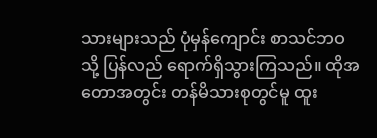သားများသည် ပုံမှန်ကျောင်း စာသင်ဘဝသို့ ပြန်လည် ရောက်ရှိသွားကြသည်။ ထိုအတောအတွင်း တန်မိသားစုတွင်မူ ထူး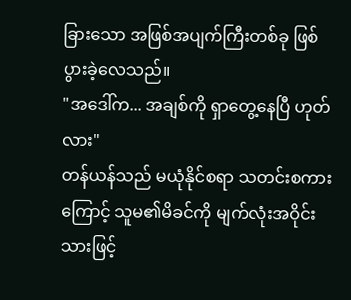ခြားသော အဖြစ်အပျက်ကြီးတစ်ခု ဖြစ်ပွားခဲ့လေသည်။
"အဒေါ်က... အချစ်ကို ရှာတွေ့နေပြီ ဟုတ်လား"
တန်ယန်သည် မယုံနိုင်စရာ သတင်းစကားကြောင့် သူမ၏မိခင်ကို မျက်လုံးအဝိုင်းသားဖြင့်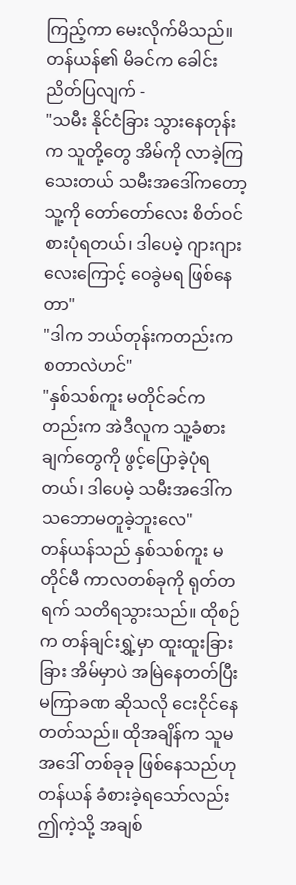ကြည့်ကာ မေးလိုက်မိသည်။
တန်ယန်၏ မိခင်က ခေါင်းညိတ်ပြလျက် -
"သမီး နိုင်ငံခြား သွားနေတုန်းက သူတို့တွေ အိမ်ကို လာခဲ့ကြသေးတယ် သမီးအဒေါ်ကတော့ သူ့ကို တော်တော်လေး စိတ်ဝင်စားပုံရတယ်၊ ဒါပေမဲ့ ဂျားဂျားလေးကြောင့် ဝေခွဲမရ ဖြစ်နေတာ"
"ဒါက ဘယ်တုန်းကတည်းက စတာလဲဟင်"
"နှစ်သစ်ကူး မတိုင်ခင်ကတည်းက အဲဒီလူက သူ့ခံစားချက်တွေကို ဖွင့်ပြောခဲ့ပုံရတယ်၊ ဒါပေမဲ့ သမီးအဒေါ်က သဘောမတူခဲ့ဘူးလေ"
တန်ယန်သည် နှစ်သစ်ကူး မတိုင်မီ ကာလတစ်ခုကို ရုတ်တရက် သတိရသွားသည်။ ထိုစဉ်က တန်ချင်းရွှဲ့မှာ ထူးထူးခြားခြား အိမ်မှာပဲ အမြဲနေတတ်ပြီး မကြာခဏ ဆိုသလို ငေးငိုင်နေတတ်သည်။ ထိုအချိန်က သူမအဒေါ် တစ်ခုခု ဖြစ်နေသည်ဟု တန်ယန် ခံစားခဲ့ရသော်လည်း ဤကဲ့သို့ အချစ်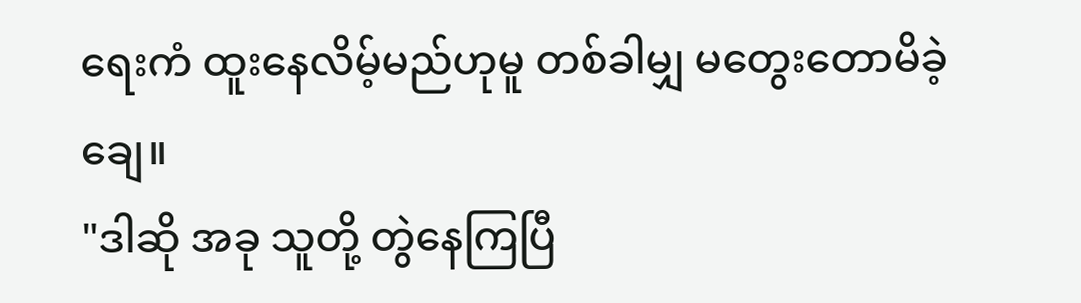ရေးကံ ထူးနေလိမ့်မည်ဟုမူ တစ်ခါမျှ မတွေးတောမိခဲ့ချေ။
"ဒါဆို အခု သူတို့ တွဲနေကြပြီ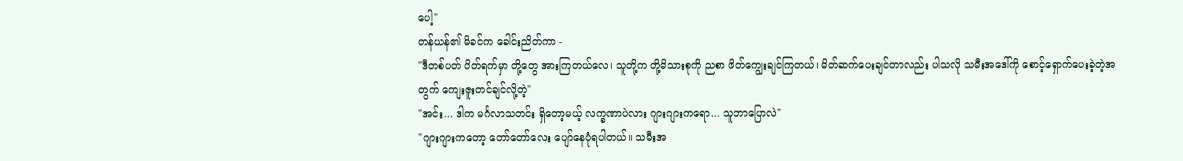ပေါ့"
တန်ယန်၏ မိခင်က ခေါင်းညိတ်ကာ -
"ဒီတစ်ပတ် ပိတ်ရက်မှာ တို့တွေ အားကြတယ်လေ၊ သူတို့က တို့မိသားစုကို ညစာ ဖိတ်ကျွေးချင်ကြတယ်၊ မိတ်ဆက်ပေးချင်တာလည်း ပါသလို သမီးအဒေါ်ကို စောင့်ရှောက်ပေးခဲ့တဲ့အတွက် ကျေးဇူးတင်ချင်လို့တဲ့"
"အင်း... ဒါက မင်္ဂလာသတင်း ရှိတော့မယ့် လက္ခဏာပဲလား ဂျားဂျားကရော... သူဘာပြောလဲ"
"ဂျားဂျားကတော့ တော်တော်လေး ပျော်နေပုံရပါတယ်။ သမီးအ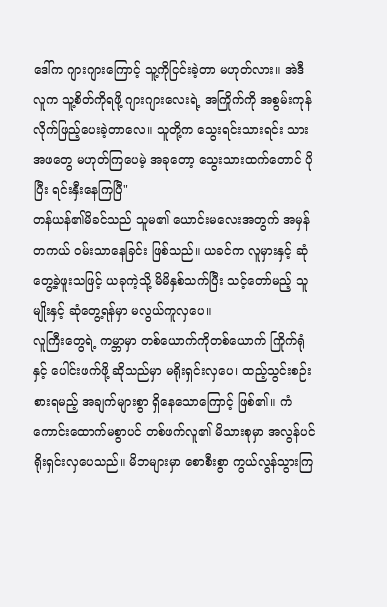ဒေါ်က ဂျားဂျားကြောင့် သူ့ကိုငြင်းခဲ့တာ မဟုတ်လား။ အဲဒီလူက သူ့စိတ်ကိုရဖို့ ဂျားဂျားလေးရဲ့ အကြိုက်ကို အစွမ်းကုန် လိုက်ဖြည့်ပေးခဲ့တာလေ။ သူတို့က သွေးရင်းသားရင်း သားအဖတွေ မဟုတ်ကြပေမဲ့ အခုတော့ သွေးသားထက်တောင် ပိုပြီး ရင်းနှီးနေကြပြီ"
တန်ယန်၏မိခင်သည် သူမ၏ ယောင်းမလေးအတွက် အမှန်တကယ် ဝမ်းသာနေခြင်း ဖြစ်သည်။ ယခင်က လူမှားနှင့် ဆုံတွေ့ခဲ့ဖူးသဖြင့် ယခုကဲ့သို့ မိမိနှစ်သက်ပြီး သင့်တော်မည့် သူမျိုးနှင့် ဆုံတွေ့ရန်မှာ မလွယ်ကူလှပေ။
လူကြီးတွေရဲ့ ကမ္ဘာမှာ တစ်ယောက်ကိုတစ်ယောက် ကြိုက်ရုံနှင့် ပေါင်းဖက်ဖို့ ဆိုသည်မှာ မရိုးရှင်းလှပေ၊ ထည့်သွင်းစဉ်းစားရမည့် အချက်များစွာ ရှိနေသောကြောင့် ဖြစ်၏။ ကံကောင်းထောက်မစွာပင် တစ်ဖက်လူ၏ မိသားစုမှာ အလွန်ပင် ရိုးရှင်းလှပေသည်။ မိဘများမှာ စောစီးစွာ ကွယ်လွန်သွားကြ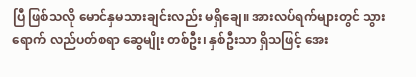ပြီ ဖြစ်သလို မောင်နှမသားချင်းလည်း မရှိချေ။ အားလပ်ရက်များတွင် သွားရောက် လည်ပတ်စရာ ဆွေမျိုး တစ်ဦး၊ နှစ်ဦးသာ ရှိသဖြင့် အေး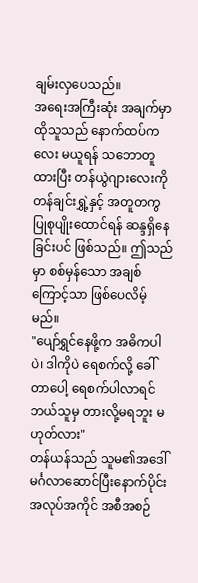ချမ်းလှပေသည်။
အရေးအကြီးဆုံး အချက်မှာ ထိုသူသည် နောက်ထပ်ကလေး မယူရန် သဘောတူထားပြီး တန်ယွဲဂျားလေးကို တန်ချင်းရွှဲ့နှင့် အတူတကွ ပြုစုပျိုးထောင်ရန် ဆန္ဒရှိနေခြင်းပင် ဖြစ်သည်။ ဤသည်မှာ စစ်မှန်သော အချစ်ကြောင့်သာ ဖြစ်ပေလိမ့်မည်။
"ပျော်ရွှင်နေဖို့က အဓိကပါပဲ၊ ဒါကိုပဲ ရေစက်လို့ ခေါ်တာပေါ့ ရေစက်ပါလာရင် ဘယ်သူမှ တားလို့မရဘူး မဟုတ်လား"
တန်ယန်သည် သူမ၏အဒေါ် မင်္ဂလာဆောင်ပြီးနောက်ပိုင်း အလုပ်အကိုင် အစီအစဉ်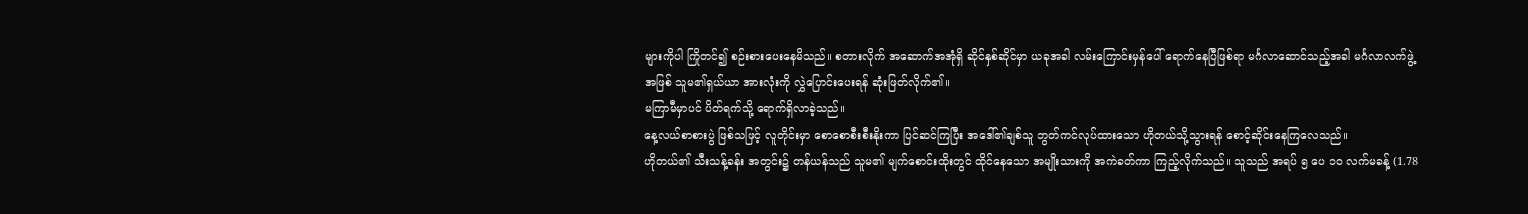များကိုပါ ကြိုတင်၍ စဉ်းစားပေးနေမိသည်။ စတားလိုက် အဆောက်အအုံရှိ ဆိုင်နှစ်ဆိုင်မှာ ယခုအခါ လမ်းကြောင်းမှန်ပေါ် ရောက်နေပြီဖြစ်ရာ မင်္ဂလာဆောင်သည့်အခါ မင်္ဂလာလက်ဖွဲ့အဖြစ် သူမ၏ရှယ်ယာ အားလုံးကို လွှဲပြောင်းပေးရန် ဆုံးဖြတ်လိုက်၏။
မကြာမီမှာပင် ပိတ်ရက်သို့ ရောက်ရှိလာခဲ့သည်။
နေ့လယ်စာစားပွဲ ဖြစ်သဖြင့် လူတိုင်းမှာ စောစောစီးစီးနိုးကာ ပြင်ဆင်ကြပြီး အဒေါ်၏ချစ်သူ ဘွတ်ကင်လုပ်ထားသော ဟိုတယ်သို့သွားရန် စောင့်ဆိုင်းနေကြလေသည်။
ဟိုတယ်၏ သီးသန့်ခန်း အတွင်း၌ တန်ယန်သည် သူမ၏ မျက်စောင်းထိုးတွင် ထိုင်နေသော အမျိုးသားကို အကဲခတ်ကာ ကြည့်လိုက်သည်။ သူသည် အရပ် ၅ ပေ ၁၀ လက်မခန့် (1.78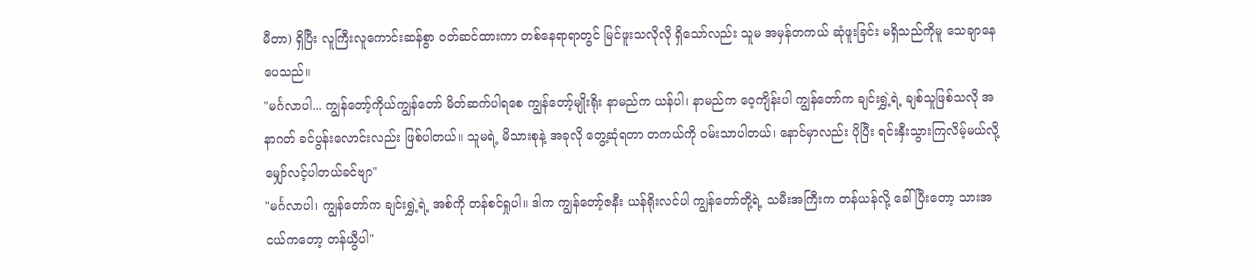မီတာ) ရှိပြီး လူကြီးလူကောင်းဆန်စွာ ဝတ်ဆင်ထားကာ တစ်နေရာရာတွင် မြင်ဖူးသလိုလို ရှိသော်လည်း သူမ အမှန်တကယ် ဆုံဖူးခြင်း မရှိသည်ကိုမူ သေချာနေပေသည်။
"မင်္ဂလာပါ... ကျွန်တော့်ကိုယ်ကျွန်တော် မိတ်ဆက်ပါရစေ ကျွန်တော့်မျိုးရိုး နာမည်က ယန်ပါ၊ နာမည်က ဝေ့ကျိန်းပါ ကျွန်တော်က ချင်းရွှဲ့ရဲ့ ချစ်သူဖြစ်သလို အနာဂတ် ခင်ပွန်းလောင်းလည်း ဖြစ်ပါတယ်။ သူမရဲ့ မိသားစုနဲ့ အခုလို တွေ့ဆုံရတာ တကယ်ကို ဝမ်းသာပါတယ်၊ နောင်မှာလည်း ပိုပြီး ရင်းနှီးသွားကြလိမ့်မယ်လို့ မျှော်လင့်ပါတယ်ခင်ဗျာ"
"မင်္ဂလာပါ၊ ကျွန်တော်က ချင်းရွှဲ့ရဲ့ အစ်ကို တန်စင်ရှုပါ။ ဒါက ကျွန်တော့်ဇနီး ယန်ရိုးလင်ပါ ကျွန်တော်တို့ရဲ့ သမီးအကြီးက တန်ယန်လို့ ခေါ်ပြီးတော့ သားအငယ်ကတော့ တန်ယွီပါ"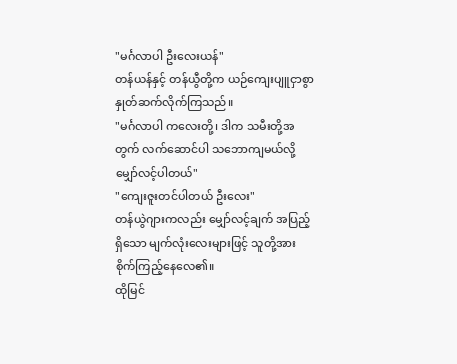"မင်္ဂလာပါ ဦးလေးယန်"
တန်ယန်နှင့် တန်ယွီတို့က ယဉ်ကျေးပျူငှာစွာ နှုတ်ဆက်လိုက်ကြသည်။
"မင်္ဂလာပါ ကလေးတို့၊ ဒါက သမီးတို့အတွက် လက်ဆောင်ပါ သဘောကျမယ်လို့ မျှော်လင့်ပါတယ်"
"ကျေးဇူးတင်ပါတယ် ဦးလေး"
တန်ယွဲဂျားကလည်း မျှော်လင့်ချက် အပြည့်ရှိသော မျက်လုံးလေးများဖြင့် သူတို့အား စိုက်ကြည့်နေလေ၏။
ထိုမြင်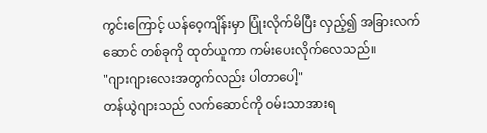ကွင်းကြောင့် ယန်ဝေ့ကျိန်းမှာ ပြုံးလိုက်မိပြီး လှည့်၍ အခြားလက်ဆောင် တစ်ခုကို ထုတ်ယူကာ ကမ်းပေးလိုက်လေသည်။
"ဂျားဂျားလေးအတွက်လည်း ပါတာပေါ့"
တန်ယွဲဂျားသည် လက်ဆောင်ကို ဝမ်းသာအားရ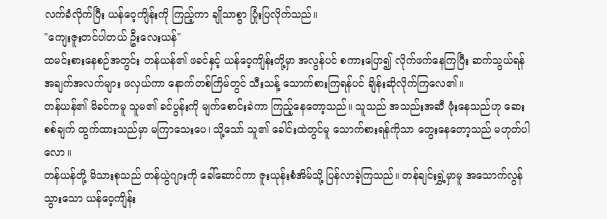လက်ခံလိုက်ပြီး ယန်ဝေ့ကျိန်းကို ကြည့်ကာ ချိုသာစွာ ပြုံးပြလိုက်သည်။
"ကျေးဇူးတင်ပါတယ် ဦးလေးယန်"
ထမင်းစားနေစဉ်အတွင်း တန်ယန်၏ ဖခင်နှင့် ယန်ဝေ့ကျိန်းတို့မှာ အလွန်ပင် စကားပြော၍ လိုက်ဖက်နေကြပြီး ဆက်သွယ်ရန် အချက်အလက်များ ဖလှယ်ကာ နောက်တစ်ကြိမ်တွင် သီးသန့် သောက်စားကြရန်ပင် ချိန်းဆိုလိုက်ကြလေ၏။
တန်ယန်၏ မိခင်ကမူ သူမ၏ ခင်ပွန်းကို မျက်စောင်းခဲကာ ကြည့်နေတော့သည်။ သူသည် အသည်းအဆီ ဖုံးနေသည်ဟု ဆေးစစ်ချက် ထွက်ထားသည်မှာ မကြာသေးပေ၊ သို့သော် သူ၏ ခေါင်းထဲတွင်မူ သောက်စားရန်ကိုသာ တွေးနေတော့သည် မဟုတ်ပါလော။
တန်ယန်တို့ မိသားစုသည် တန်ယွဲဂျားကို ခေါ်ဆောင်ကာ ဇူးယုန်းစံအိမ်သို့ ပြန်လာခဲ့ကြသည်။ တန်ချင်းရွှဲ့မှာမူ အသောက်လွန်သွားသော ယန်ဝေ့ကျိန်း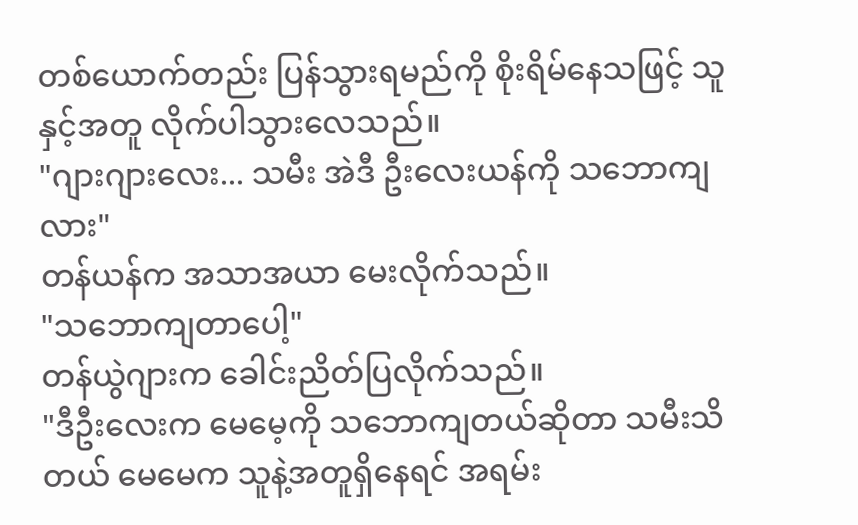တစ်ယောက်တည်း ပြန်သွားရမည်ကို စိုးရိမ်နေသဖြင့် သူနှင့်အတူ လိုက်ပါသွားလေသည်။
"ဂျားဂျားလေး... သမီး အဲဒီ ဦးလေးယန်ကို သဘောကျလား"
တန်ယန်က အသာအယာ မေးလိုက်သည်။
"သဘောကျတာပေါ့"
တန်ယွဲဂျားက ခေါင်းညိတ်ပြလိုက်သည်။
"ဒီဦးလေးက မေမေ့ကို သဘောကျတယ်ဆိုတာ သမီးသိတယ် မေမေက သူနဲ့အတူရှိနေရင် အရမ်း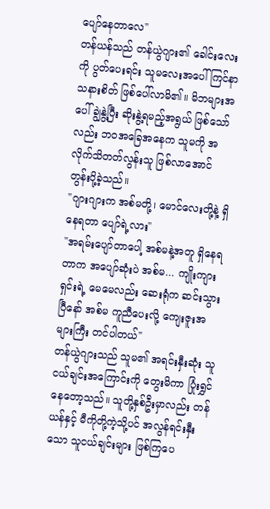ပျော်နေတာလေ"
တန်ယန်သည် တန်ယွဲဂျား၏ ခေါင်းလေးကို ပွတ်ပေးရင်း သူမလေးအပေါ် ကြင်နာသနားစိတ် ဖြစ်ပေါ်လာမိ၏။ မိဘများအပေါ် ချွဲနွဲ့ပြီး ဆိုးနွဲ့ရမည့်အရွယ် ဖြစ်သော်လည်း ဘဝအခြေအနေက သူမကို အလိုက်သိတတ်လွန်းသူ ဖြစ်လာအောင် တွန်းပို့ခဲ့သည်။
"ဂျားဂျားက အစ်မတို့၊ မောင်လေးတို့နဲ့ ရှိနေရတာ ပျော်ရဲ့လား"
"အရမ်းပျော်တာပေါ့ အစ်မနဲ့အတူ ရှိနေရတာက အပျော်ဆုံးပဲ အစ်မ... ကျိုးကျားရှင်းရဲ့ မေမေလည်း ဆေးရုံက ဆင်းသွားပြီနော် အစ်မ ကူညီပေးလို့ ကျေးဇူးအများကြီး တင်ပါတယ်"
တန်ယွဲဂျားသည် သူမ၏ အရင်းနှီးဆုံး သူငယ်ချင်းအကြောင်းကို တွေးမိကာ ပြုံးရွှင်နေတော့သည်။ သူတို့နှစ်ဦးမှာလည်း တန်ယန်နှင့် မီကိုတို့ကဲ့သို့ပင် အလွန်ရင်းနှီးသော သူငယ်ချင်းများ ဖြစ်ကြပေ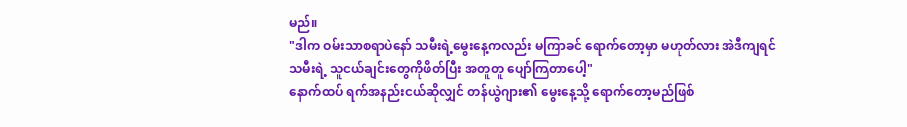မည်။
"ဒါက ဝမ်းသာစရာပဲနော် သမီးရဲ့မွေးနေ့ကလည်း မကြာခင် ရောက်တော့မှာ မဟုတ်လား အဲဒီကျရင် သမီးရဲ့ သူငယ်ချင်းတွေကိုဖိတ်ပြီး အတူတူ ပျော်ကြတာပေါ့"
နောက်ထပ် ရက်အနည်းငယ်ဆိုလျှင် တန်ယွဲဂျား၏ မွေးနေ့သို့ ရောက်တော့မည်ဖြစ်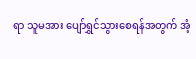ရာ သူမအား ပျော်ရွှင်သွားစေရန်အတွက် အံ့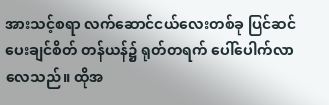အားသင့်စရာ လက်ဆောင်ငယ်လေးတစ်ခု ပြင်ဆင်ပေးချင်စိတ် တန်ယန်၌ ရုတ်တရက် ပေါ်ပေါက်လာလေသည်။ ထိုအ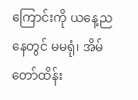ကြောင်းကို ယနေ့ညနေတွင် မမရုံ၊ အိမ်တော်ထိန်း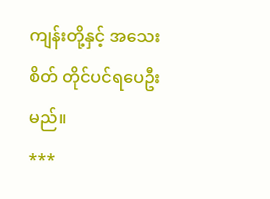ကျန်းတို့နှင့် အသေးစိတ် တိုင်ပင်ရပေဦးမည်။
***